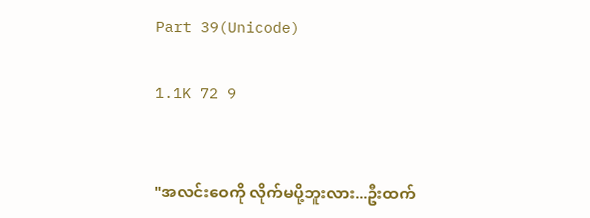Part 39(Unicode)

1.1K 72 9


"အလင်းဝေကို လိုက်မပို့ဘူးလား...ဦးထက်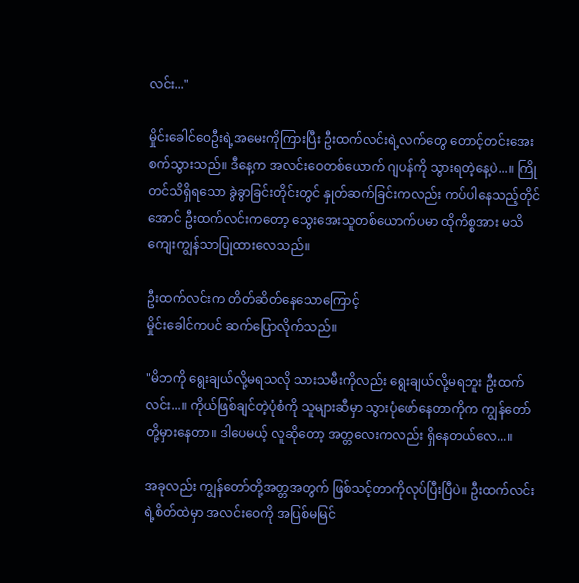လင်း..."

မှိုင်းခေါင်ဝေဦးရဲ့အမေးကိုကြားပြီး ဦးထက်လင်းရဲ့လက်တွေ တောင့်တင်းအေးစက်သွားသည်။ ဒီနေ့က အလင်းဝေတစ်ယောက် ဂျပန်ကို သွားရတဲ့နေ့ပဲ...။ ကြိုတင်သိရှိရသော ခွဲခွာခြင်းတိုင်းတွင် နှုတ်ဆက်ခြင်းကလည်း ကပ်ပါနေသည့်တိုင်အောင် ဦးထက်လင်းကတော့ သွေးအေးသူတစ်ယောက်ပမာ ထိုကိစ္စအား မသိကျေးကျွန်သာပြုထားလေသည်။

ဦးထက်လင်းက တိတ်ဆိတ်နေသောကြောင့်
မှိုင်းခေါင်ကပင် ဆက်ပြောလိုက်သည်။

"မိဘကို ရွေးချယ်လို့မရသလို သားသမီးကိုလည်း ရွေးချယ်လို့မရဘူး ဦးထက်လင်း...။ ကိုယ်ဖြစ်ချင်တဲ့ပုံစံကို သူများဆီမှာ သွားပုံဖော်နေတာကိုက ကျွန်တော်တို့မှားနေတာ။ ဒါပေမယ့် လူဆိုတော့ အတ္တလေးကလည်း ရှိနေတယ်လေ...။

အခုလည်း ကျွန်တော်တို့အတ္တအတွက် ဖြစ်သင့်တာကိုလုပ်ပြီးပြီပဲ။ ဦးထက်လင်းရဲ့စိတ်ထဲမှာ အလင်းဝေကို အပြစ်မမြင်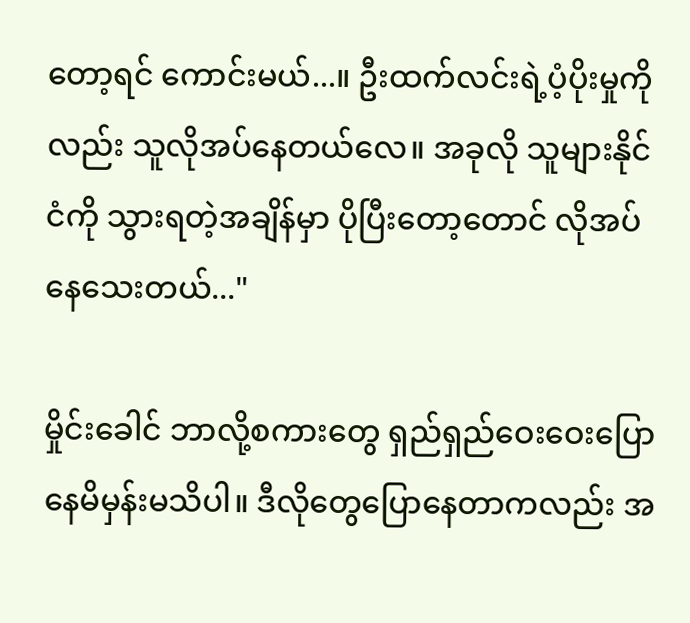တော့ရင် ကောင်းမယ်...။ ဦးထက်လင်းရဲ့ပံ့ပိုးမှုကိုလည်း သူလိုအပ်နေတယ်လေ။ အခုလို သူများနိုင်ငံကို သွားရတဲ့အချိန်မှာ ပိုပြီးတော့တောင် လိုအပ်နေသေးတယ်..."

မှိုင်းခေါင် ဘာလို့စကားတွေ ရှည်ရှည်ဝေးဝေးပြောနေမိမှန်းမသိပါ။ ဒီလိုတွေပြောနေတာကလည်း အ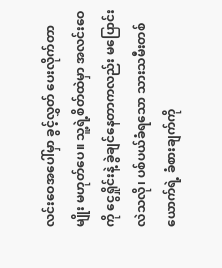လင်းဝေအပေါ်မှာ ခွင့်လွှတ် ပေးလိုက်တာမျိုး မဟုတ်ပေ။ သူ့ရဲ့စိတ်ထဲမှာ အလင်းဝေကို ငွေရှိုင်းနဲ့ ခွဲချင်နေတာကလည်း မပြောင်းလဲသလို၊ ပစ်ပယ်ခံရသော သားသမီးတစ်ယောက်ရဲ့ ခံစားချက်ကို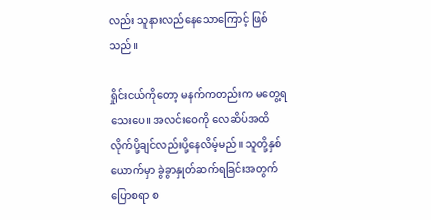လည်း သူနားလည်နေသောကြောင့် ဖြစ်သည်။

ရှိုင်းငယ်ကိုတော့ မနက်ကတည်းက မတွေ့ရသေးပေ။ အလင်းဝေကို လေဆိပ်အထိ လိုက်ပို့ချင်လည်းပို့နေလိမ့်မည်။ သူတို့နှစ်ယောက်မှာ ခွဲခွာနှုတ်ဆက်ရခြင်းအတွက် ပြောစရာ စ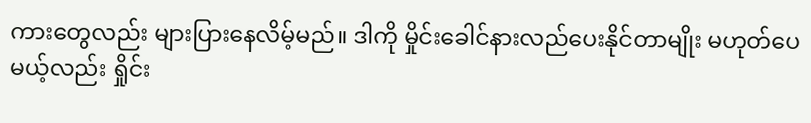ကားတွေလည်း များပြားနေလိမ့်မည်။ ဒါကို မှိုင်းခေါင်နားလည်ပေးနိုင်တာမျိုး မဟုတ်ပေမယ့်လည်း ရှိုင်း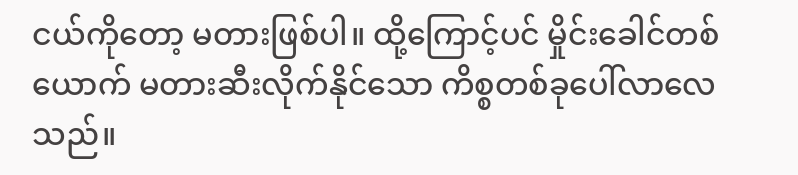ငယ်ကိုတော့ မတားဖြစ်ပါ။ ထို့ကြောင့်ပင် မှိုင်းခေါင်တစ်ယောက် မတားဆီးလိုက်နိုင်သော ကိစ္စတစ်ခုပေါ်လာလေသည်။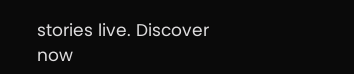stories live. Discover now